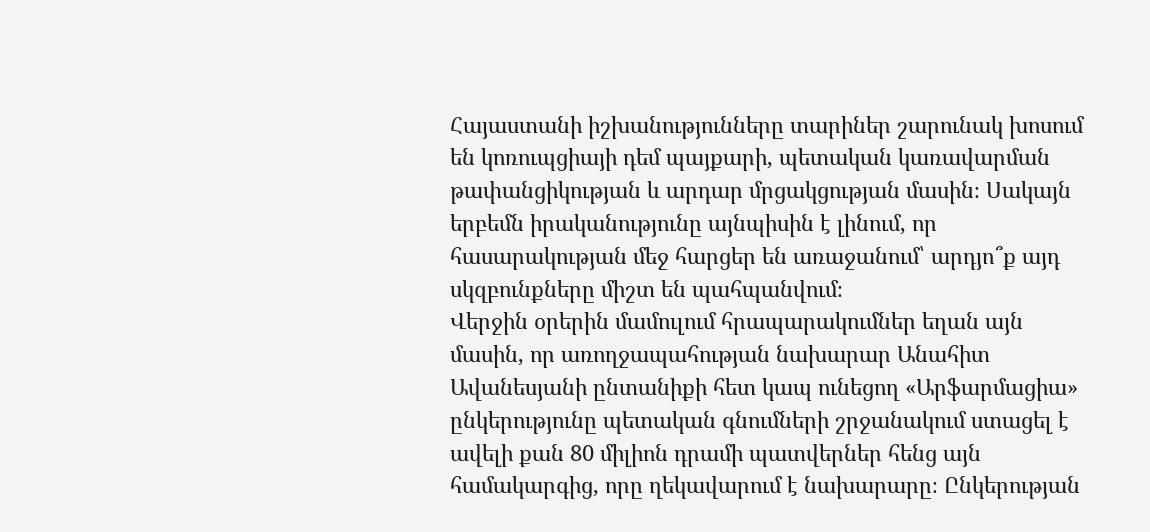Հայաստանի իշխանությունները տարիներ շարունակ խոսում են կոռուպցիայի դեմ պայքարի, պետական կառավարման թափանցիկության և արդար մրցակցության մասին։ Սակայն երբեմն իրականությունը այնպիսին է լինում, որ հասարակության մեջ հարցեր են առաջանում՝ արդյո՞ք այդ սկզբունքները միշտ են պահպանվում։
Վերջին օրերին մամուլում հրապարակումներ եղան այն մասին, որ առողջապահության նախարար Անահիտ Ավանեսյանի ընտանիքի հետ կապ ունեցող «Արֆարմացիա» ընկերությունը պետական գնումների շրջանակում ստացել է ավելի քան 80 միլիոն դրամի պատվերներ հենց այն համակարգից, որը ղեկավարում է նախարարը։ Ընկերության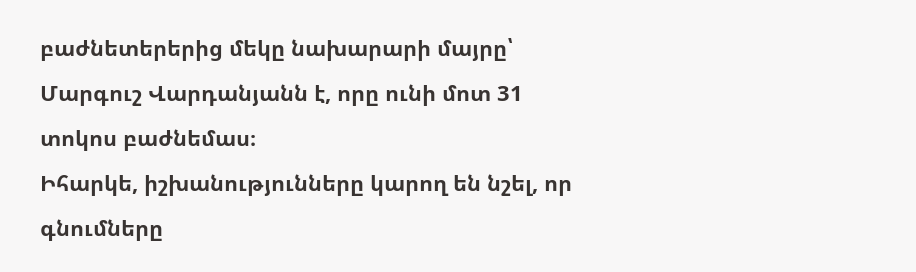բաժնետերերից մեկը նախարարի մայրը՝ Մարգուշ Վարդանյանն է, որը ունի մոտ 31 տոկոս բաժնեմաս։
Իհարկե, իշխանությունները կարող են նշել, որ գնումները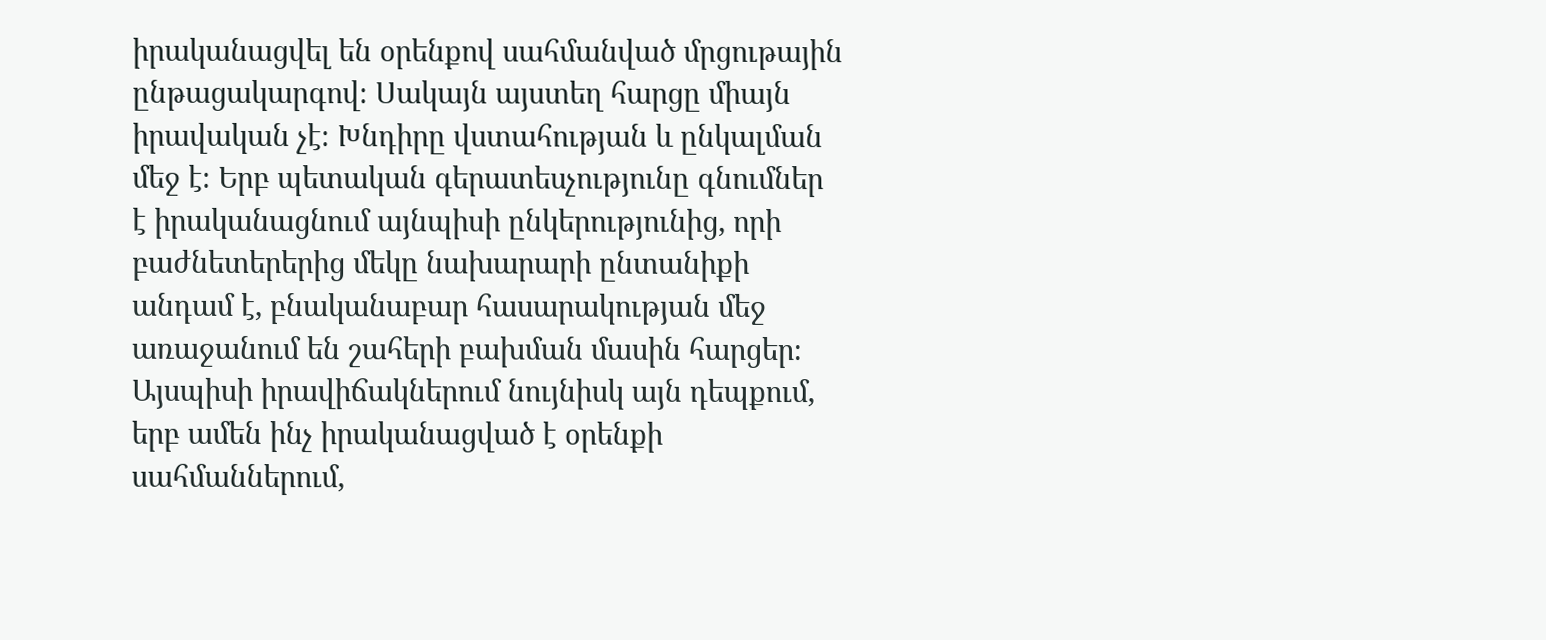իրականացվել են օրենքով սահմանված մրցութային ընթացակարգով։ Սակայն այստեղ հարցը միայն իրավական չէ։ Խնդիրը վստահության և ընկալման մեջ է։ Երբ պետական գերատեսչությունը գնումներ է իրականացնում այնպիսի ընկերությունից, որի բաժնետերերից մեկը նախարարի ընտանիքի անդամ է, բնականաբար հասարակության մեջ առաջանում են շահերի բախման մասին հարցեր։
Այսպիսի իրավիճակներում նույնիսկ այն դեպքում, երբ ամեն ինչ իրականացված է օրենքի սահմաններում,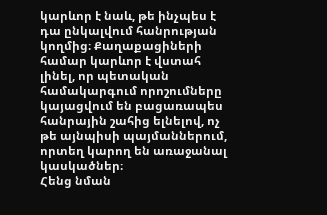կարևոր է նաև, թե ինչպես է դա ընկալվում հանրության կողմից։ Քաղաքացիների համար կարևոր է վստահ լինել, որ պետական համակարգում որոշումները կայացվում են բացառապես հանրային շահից ելնելով, ոչ թե այնպիսի պայմաններում, որտեղ կարող են առաջանալ կասկածներ։
Հենց նման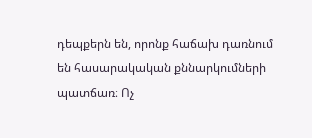դեպքերն են, որոնք հաճախ դառնում են հասարակական քննարկումների պատճառ։ Ոչ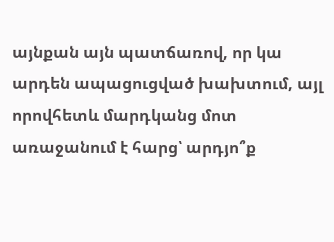այնքան այն պատճառով, որ կա արդեն ապացուցված խախտում, այլ որովհետև մարդկանց մոտ առաջանում է հարց՝ արդյո՞ք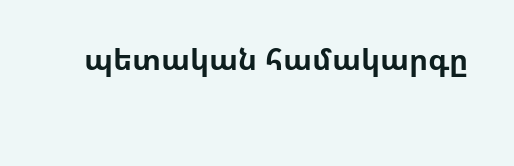պետական համակարգը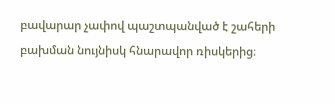բավարար չափով պաշտպանված է շահերի բախման նույնիսկ հնարավոր ռիսկերից։